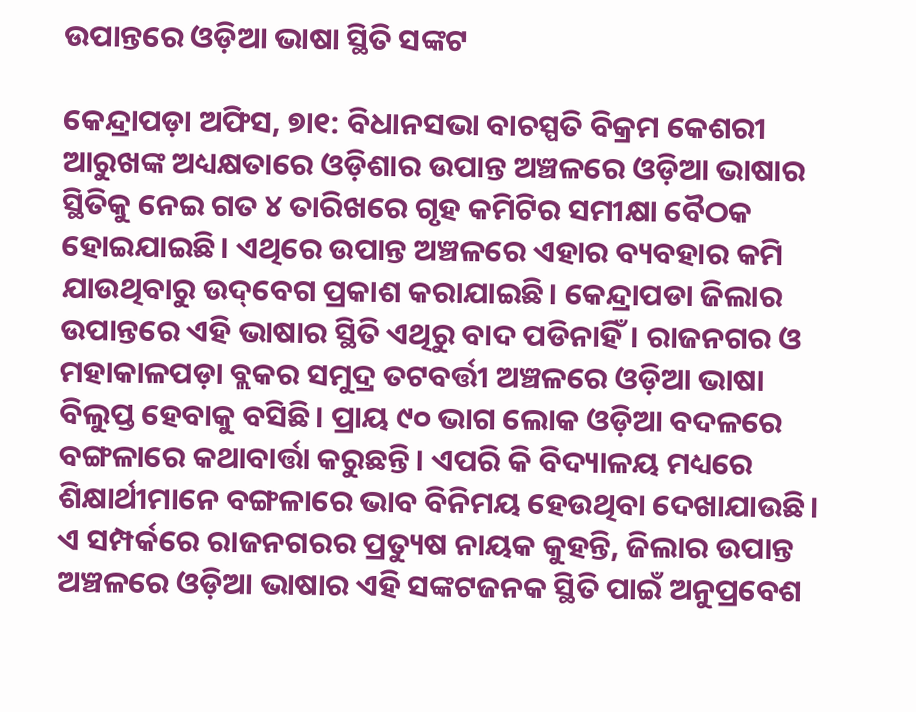ଉପାନ୍ତରେ ଓଡ଼ିଆ ଭାଷା ସ୍ଥିତି ସଙ୍କଟ

କେନ୍ଦ୍ରାପଡ଼ା ଅଫିସ, ୭ା୧: ବିଧାନସଭା ବାଚସ୍ପତି ବିକ୍ରମ କେଶରୀ ଆରୁଖଙ୍କ ଅଧ୍ୟକ୍ଷତାରେ ଓଡ଼ିଶାର ଉପାନ୍ତ ଅଞ୍ଚଳରେ ଓଡ଼ିଆ ଭାଷାର ସ୍ଥିତିକୁ ନେଇ ଗତ ୪ ତାରିଖରେ ଗୃହ କମିଟିର ସମୀକ୍ଷା ବୈଠକ ହୋଇଯାଇଛି। ଏଥିରେ ଉପାନ୍ତ ଅଞ୍ଚଳରେ ଏହାର ବ୍ୟବହାର କମି ଯାଉଥିବାରୁ ଉଦ୍‌ବେଗ ପ୍ରକାଶ କରାଯାଇଛି। କେନ୍ଦ୍ରାପଡା ଜିଲାର ଉପାନ୍ତରେ ଏହି ଭାଷାର ସ୍ଥିତି ଏଥିରୁ ବାଦ ପଡିନାହିଁ। ରାଜନଗର ଓ ମହାକାଳପଡ଼ା ବ୍ଲକର ସମୁଦ୍ର ତଟବର୍ତ୍ତୀ ଅଞ୍ଚଳରେ ଓଡ଼ିଆ ଭାଷା ବିଲୁପ୍ତ ହେବାକୁ ବସିଛି। ପ୍ରାୟ ୯୦ ଭାଗ ଲୋକ ଓଡ଼ିଆ ବଦଳରେ ବଙ୍ଗଳାରେ କଥାବାର୍ତ୍ତା କରୁଛନ୍ତି। ଏପରି କି ବିଦ୍ୟାଳୟ ମଧ୍ୟରେ ଶିକ୍ଷାର୍ଥୀମାନେ ବଙ୍ଗଳାରେ ଭାବ ବିନିମୟ ହେଉଥିବା ଦେଖାଯାଉଛି।
ଏ ସମ୍ପର୍କରେ ରାଜନଗରର ପ୍ରତ୍ୟୁଷ ନାୟକ କୁହନ୍ତି, ଜିଲାର ଉପାନ୍ତ ଅଞ୍ଚଳରେ ଓଡ଼ିଆ ଭାଷାର ଏହି ସଙ୍କଟଜନକ ସ୍ଥିତି ପାଇଁ ଅନୁପ୍ରବେଶ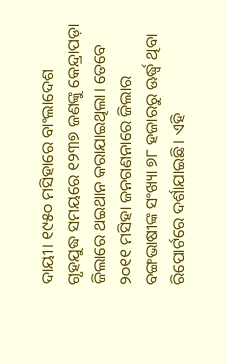ଦାୟୀ। ୧୯୫୦ ମସିହାରେ ବାଂଲାଦେଶ ଗୃହଯୁଦ୍ଧ ସମୟରେ ୧୨୩୭ ଜଣଙ୍କୁ କେନ୍ଦ୍ରାପଡ଼ା ଜିଲାରେ ଥଇଥାନ କରାଯାଇଥିଲା। ତେବେ ୨୦୧୧ ମସିହା ଜନଗଣନାରେ ଜିଲାର ବଙ୍ଗଭାଷୀଙ୍କ ସଂଖ୍ୟା ୭୮ ହଜାରରୁ ଊର୍ଦ୍ଧ୍ୱ ଥିବା ରିପୋର୍ଟରେ ଦର୍ଶାଯାଇଛି। ଏହି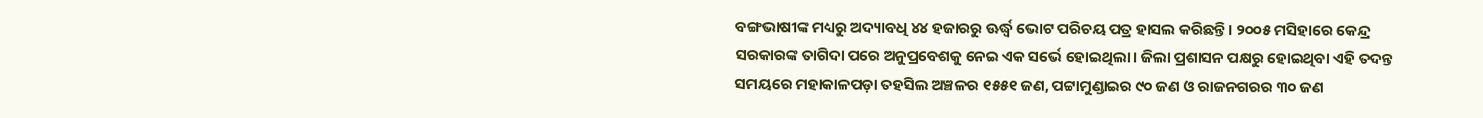ବଙ୍ଗଭାଷୀଙ୍କ ମଧ୍ୟରୁ ଅଦ୍ୟାବଧି ୪୪ ହଜାରରୁ ଊର୍ଦ୍ଧ୍ୱ ଭୋଟ ପରିଚୟ ପତ୍ର ହାସଲ କରିଛନ୍ତି। ୨୦୦୫ ମସିହାରେ କେନ୍ଦ୍ର ସରକାରଙ୍କ ତାଗିଦା ପରେ ଅନୁପ୍ରବେଶକୁ ନେଇ ଏକ ସର୍ଭେ ହୋଇଥିଲା। ଜିଲା ପ୍ରଶାସନ ପକ୍ଷରୁ ହୋଇଥିବା ଏହି ତଦନ୍ତ ସମୟରେ ମହାକାଳପଡ଼ା ତହସିଲ ଅଞ୍ଚଳର ୧୫୫୧ ଜଣ, ପଟ୍ଟାମୁଣ୍ଡାଇର ୯୦ ଜଣ ଓ ରାଜନଗରର ୩୦ ଜଣ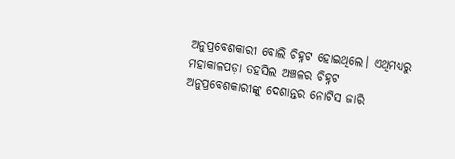ଅନୁପ୍ରବେଶକାରୀ ବୋଲି ଚିହ୍ନଟ ହୋଇଥିଲେ। ଏଥିମଧ୍ୟରୁ ମହାକାଳପଡ଼ା ତହସିଲ ଅଞ୍ଚଳର ଚିହ୍ନଟ ଅନୁପ୍ରବେଶକାରୀଙ୍କୁ ଦେଶାନ୍ତର ନୋଟିସ ଜାରି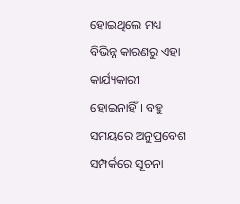ହୋଇଥିଲେ ମଧ୍ୟ ବିଭିନ୍ନ କାରଣରୁ ଏହା କାର୍ଯ୍ୟକାରୀ ହୋଇନାହିଁ। ବହୁ ସମୟରେ ଅନୁପ୍ରବେଶ ସମ୍ପର୍କରେ ସୂଚନା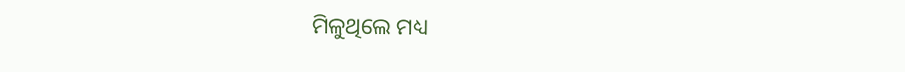ମିଳୁଥିଲେ ମଧ୍ୟ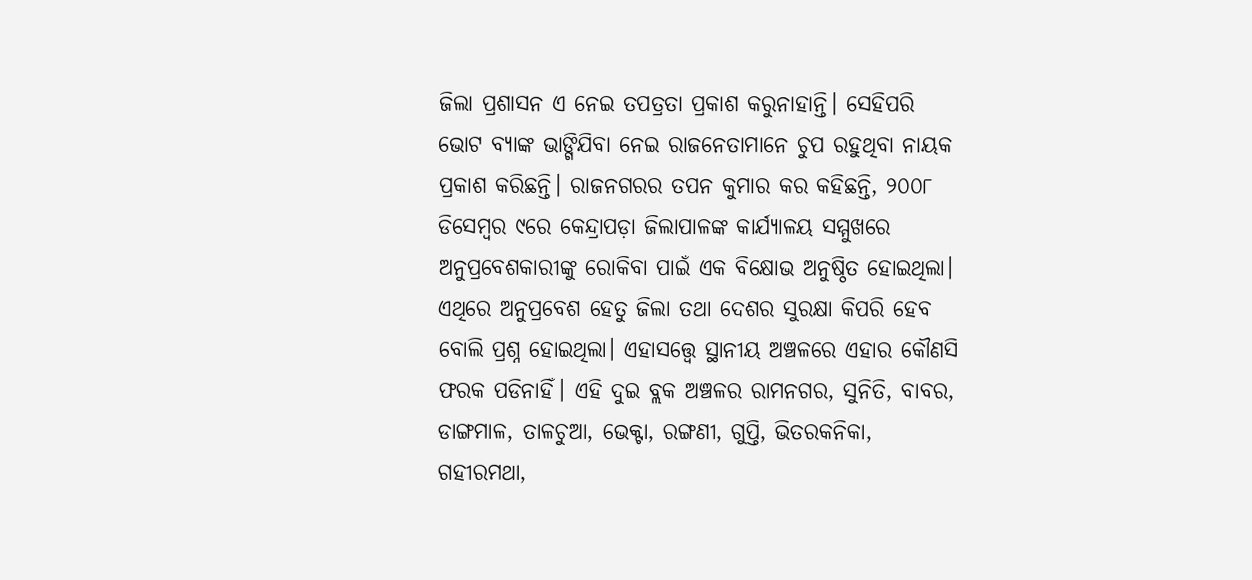ଜିଲା ପ୍ରଶାସନ ଏ ନେଇ ତପତ୍ରତା ପ୍ରକାଶ କରୁନାହାନ୍ତି। ସେହିପରି ଭୋଟ ବ୍ୟାଙ୍କ ଭାଙ୍ଗିଯିବା ନେଇ ରାଜନେତାମାନେ ଚୁପ ରହୁଥିବା ନାୟକ ପ୍ରକାଶ କରିଛନ୍ତି। ରାଜନଗରର ତପନ କୁମାର କର କହିଛନ୍ତି, ୨୦୦୮ ଡିସେମ୍ବର ୯ରେ କେନ୍ଦ୍ରାପଡ଼ା ଜିଲାପାଳଙ୍କ କାର୍ଯ୍ୟାଳୟ ସମ୍ମୁଖରେ ଅନୁପ୍ରବେଶକାରୀଙ୍କୁ ରୋକିବା ପାଇଁ ଏକ ବିକ୍ଷୋଭ ଅନୁଷ୍ଠିତ ହୋଇଥିଲା। ଏଥିରେ ଅନୁପ୍ରବେଶ ହେତୁ ଜିଲା ତଥା ଦେଶର ସୁରକ୍ଷା କିପରି ହେବ ବୋଲି ପ୍ରଶ୍ନ ହୋଇଥିଲା। ଏହାସତ୍ତ୍ୱେ ସ୍ଥାନୀୟ ଅଞ୍ଚଳରେ ଏହାର କୌଣସି ଫରକ ପଡିନାହିଁ। ଏହି ଦୁଇ ବ୍ଲକ ଅଞ୍ଚଳର ରାମନଗର, ସୁନିତି, ବାବର, ଡାଙ୍ଗମାଳ, ତାଳଚୁଆ, ଭେକ୍ଟା, ରଙ୍ଗଣୀ, ଗୁପ୍ତି, ଭିତରକନିକା, ଗହୀରମଥା,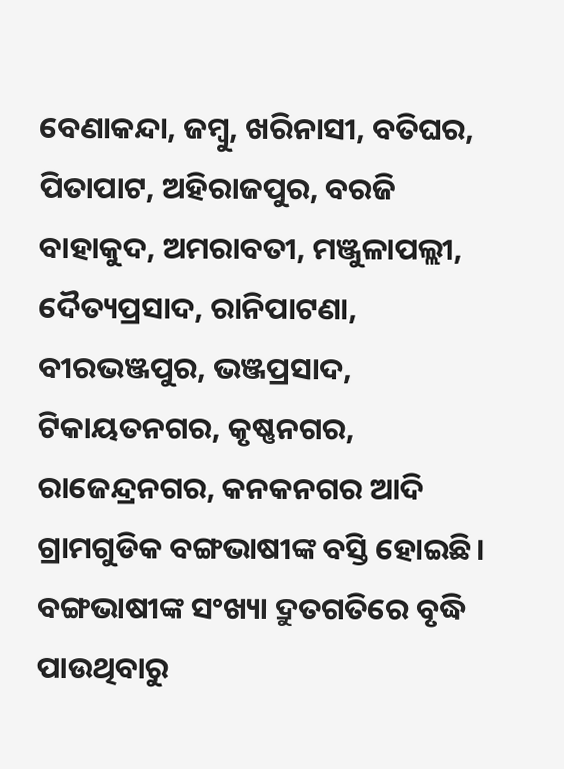ବେଣାକନ୍ଦା, ଜମ୍ବୁ, ଖରିନାସୀ, ବତିଘର, ପିତାପାଟ, ଅହିରାଜପୁର, ବରଜି ବାହାକୁଦ, ଅମରାବତୀ, ମଞ୍ଜୁଳାପଲ୍ଲୀ, ଦୈତ୍ୟପ୍ରସାଦ, ରାନିପାଟଣା, ବୀରଭଞ୍ଜପୁର, ଭଞ୍ଜପ୍ରସାଦ, ଟିକାୟତନଗର, କୃଷ୍ଣନଗର, ରାଜେନ୍ଦ୍ରନଗର, କନକନଗର ଆଦି ଗ୍ରାମଗୁଡିକ ବଙ୍ଗଭାଷୀଙ୍କ ବସ୍ତି ହୋଇଛି। ବଙ୍ଗଭାଷୀଙ୍କ ସଂଖ୍ୟା ଦ୍ରୁତଗତିରେ ବୃଦ୍ଧି ପାଉଥିବାରୁ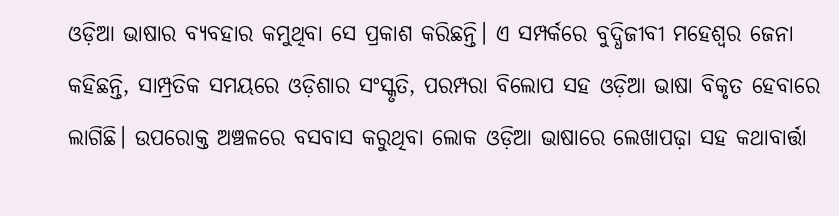ଓଡ଼ିଆ ଭାଷାର ବ୍ୟବହାର କମୁଥିବା ସେ ପ୍ରକାଶ କରିଛନ୍ତି। ଏ ସମ୍ପର୍କରେ ବୁଦ୍ଧିଜୀବୀ ମହେଶ୍ୱର ଜେନା କହିଛନ୍ତି, ସାମ୍ପ୍ରତିକ ସମୟରେ ଓଡ଼ିଶାର ସଂସ୍କୃତି, ପରମ୍ପରା ବିଲୋପ ସହ ଓଡ଼ିଆ ଭାଷା ବିକୃତ ହେବାରେ ଲାଗିଛି। ଉପରୋକ୍ତ ଅଞ୍ଚଳରେ ବସବାସ କରୁଥିବା ଲୋକ ଓଡ଼ିଆ ଭାଷାରେ ଲେଖାପଢ଼ା ସହ କଥାବାର୍ତ୍ତା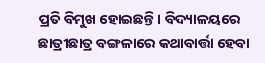ପ୍ରତି ବିମୁଖ ହୋଇଛନ୍ତି। ବିଦ୍ୟାଳୟରେ ଛାତ୍ରୀଛାତ୍ର ବଙ୍ଗଳାରେ କଥାବାର୍ତ୍ତା ହେବା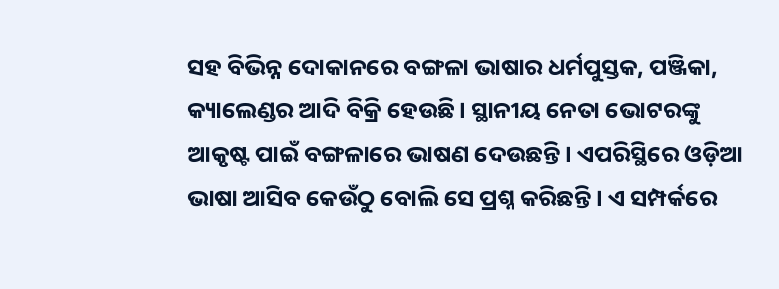ସହ ବିଭିନ୍ନ ଦୋକାନରେ ବଙ୍ଗଳା ଭାଷାର ଧର୍ମପୁସ୍ତକ, ପଞ୍ଜିକା, କ୍ୟାଲେଣ୍ଡର ଆଦି ବିକ୍ରି ହେଉଛି। ସ୍ଥାନୀୟ ନେତା ଭୋଟରଙ୍କୁ ଆକୃଷ୍ଟ ପାଇଁ ବଙ୍ଗଳାରେ ଭାଷଣ ଦେଉଛନ୍ତି। ଏପରିସ୍ଥିରେ ଓଡ଼ିଆ ଭାଷା ଆସିବ କେଉଁଠୁ ବୋଲି ସେ ପ୍ରଶ୍ନ କରିଛନ୍ତି। ଏ ସମ୍ପର୍କରେ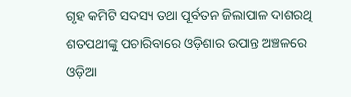ଗୃହ କମିଟି ସଦସ୍ୟ ତଥା ପୂର୍ବତନ ଜିଲାପାଳ ଦାଶରଥି ଶତପଥୀଙ୍କୁ ପଚାରିବାରେ ଓଡ଼ିଶାର ଉପାନ୍ତ ଅଞ୍ଚଳରେ ଓଡ଼ିଆ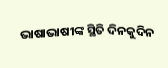ଭାଷାଭାଷୀଙ୍କ ସ୍ଥିତି ଦିନକୁଦିନ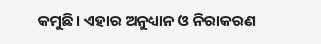କମୁଛି। ଏହାର ଅନୁଧ୍ୟାନ ଓ ନିରାକରଣ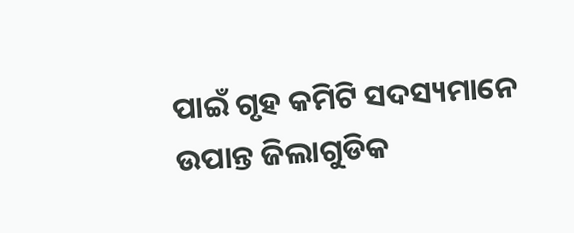ପାଇଁ ଗୃହ କମିଟି ସଦସ୍ୟମାନେ ଉପାନ୍ତ ଜିଲାଗୁଡିକ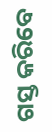ଗସ୍ତ କରିବେ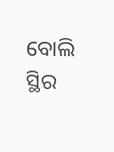ବୋଲି ସ୍ଥିର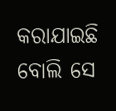କରାଯାଇଛି ବୋଲି ସେ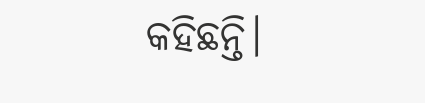କହିଛନ୍ତି।